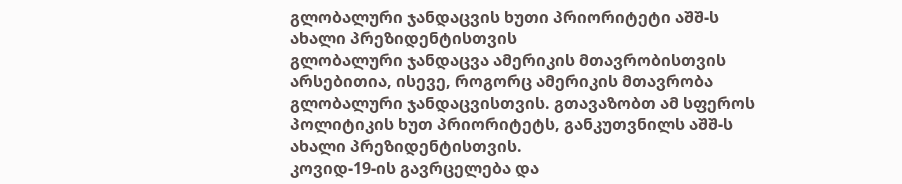გლობალური ჯანდაცვის ხუთი პრიორიტეტი აშშ-ს ახალი პრეზიდენტისთვის
გლობალური ჯანდაცვა ამერიკის მთავრობისთვის არსებითია, ისევე, როგორც ამერიკის მთავრობა გლობალური ჯანდაცვისთვის. გთავაზობთ ამ სფეროს პოლიტიკის ხუთ პრიორიტეტს, განკუთვნილს აშშ-ს ახალი პრეზიდენტისთვის.
კოვიდ-19-ის გავრცელება და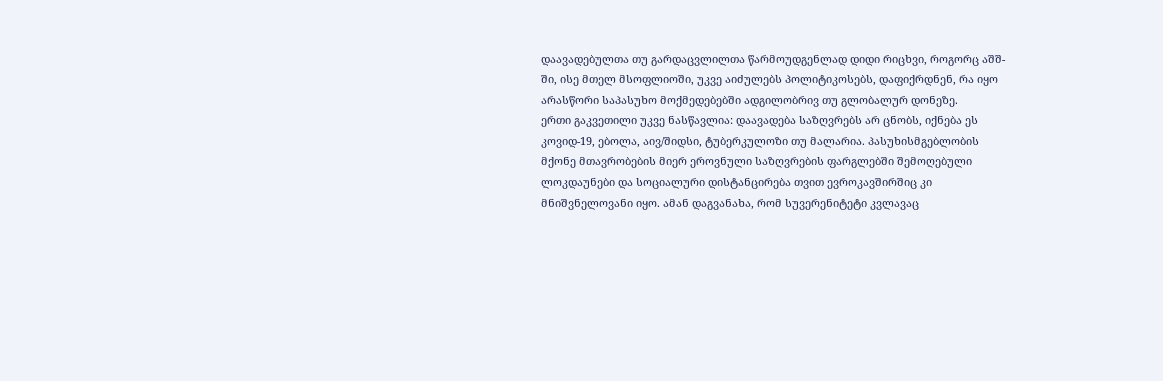დაავადებულთა თუ გარდაცვლილთა წარმოუდგენლად დიდი რიცხვი, როგორც აშშ-ში, ისე მთელ მსოფლიოში, უკვე აიძულებს პოლიტიკოსებს, დაფიქრდნენ, რა იყო არასწორი საპასუხო მოქმედებებში ადგილობრივ თუ გლობალურ დონეზე.
ერთი გაკვეთილი უკვე ნასწავლია: დაავადება საზღვრებს არ ცნობს, იქნება ეს კოვიდ-19, ებოლა, აივ/შიდსი, ტუბერკულოზი თუ მალარია. პასუხისმგებლობის მქონე მთავრობების მიერ ეროვნული საზღვრების ფარგლებში შემოღებული ლოკდაუნები და სოციალური დისტანცირება თვით ევროკავშირშიც კი მნიშვნელოვანი იყო. ამან დაგვანახა, რომ სუვერენიტეტი კვლავაც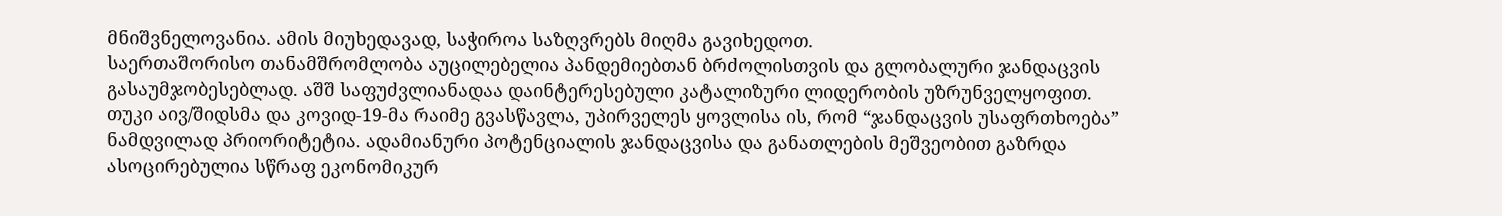მნიშვნელოვანია. ამის მიუხედავად, საჭიროა საზღვრებს მიღმა გავიხედოთ.
საერთაშორისო თანამშრომლობა აუცილებელია პანდემიებთან ბრძოლისთვის და გლობალური ჯანდაცვის გასაუმჯობესებლად. აშშ საფუძვლიანადაა დაინტერესებული კატალიზური ლიდერობის უზრუნველყოფით. თუკი აივ/შიდსმა და კოვიდ-19-მა რაიმე გვასწავლა, უპირველეს ყოვლისა ის, რომ “ჯანდაცვის უსაფრთხოება” ნამდვილად პრიორიტეტია. ადამიანური პოტენციალის ჯანდაცვისა და განათლების მეშვეობით გაზრდა ასოცირებულია სწრაფ ეკონომიკურ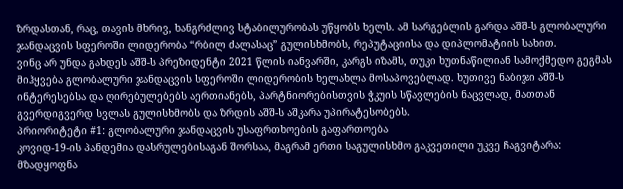ზრდასთან, რაც, თავის მხრივ, ხანგრძლივ სტაბილურობას უწყობს ხელს. ამ სარგებლის გარდა აშშ-ს გლობალური ჯანდაცვის სფეროში ლიდერობა “რბილ ძალასაც” გულისხმობს, რეპუტაციისა და დიპლომატიის სახით.
ვინც არ უნდა გახდეს აშშ-ს პრეზიდენტი 2021 წლის იანვარში, კარგს იზამს, თუკი ხუთნაწილიან სამოქმედო გეგმას მიჰყვება გლობალური ჯანდაცვის სფეროში ლიდერობის ხელახლა მოსაპოვებლად. ხუთივე ნაბიჯი აშშ-ს ინტერესებსა და ღირებულებებს აერთიანებს, პარტნიორებისთვის ჭკუის სწავლების ნაცვლად, მათთან გვერდიგვერდ სვლას გულისხმობს და ზრდის აშშ-ს აშკარა უპირატესობებს.
პრიორიტეტი #1: გლობალური ჯანდაცვის უსაფრთხოების გაფართოება
კოვიდ-19-ის პანდემია დასრულებისაგან შორსაა, მაგრამ ერთი საგულისხმო გაკვეთილი უკვე ჩაგვიტარა: მზადყოფნა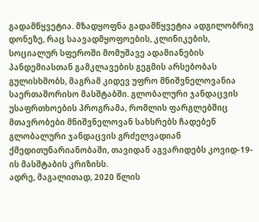გადამწყვეტია. მზადყოფნა გადამწყვეტია ადგილობრივ დონეზე, რაც საავადმყოფოების, კლინიკების, სოციალურ სფეროში მომუშავე ადამიანების პანდემიასთან გამკლავების გეგმის არსებობას გულისხმობს, მაგრამ კიდევ უფრო მნიშვნელოვანია საერთაშორისო მასშტაბში. გლობალური ჯანდაცვის უსაფრთხოების პროგრამა, რომლის ფარგლებშიც მთავრობები მნიშვნელოვან სახსრებს ჩადებენ გლობალური ჯანდაცვის გრძელვადიან ქმედითუნარიანობაში, თავიდან აგვარიდებს კოვიდ-19-ის მასშტაბის კრიზისს.
ადრე, მაგალითად, 2020 წლის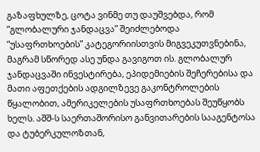გაზაფხულზე, ცოტა ვინმე თუ დაუშვებდა, რომ “გლობალური ჯანდაცვა” შეიძლებოდა “უსაფრთხოების” კატეგორიისთვის მიგვეკუთვნებინა, მაგრამ სწორედ ასე უნდა გავიგოთ ის. გლობალურ ჯანდაცვაში ინვესტირება, ეპიდემიების შეჩერებისა და მათი აფეთქების ადგილზევე გაკონტროლების წყალობით, ამერიკელების უსაფრთხოებას შეუწყობს ხელს. აშშ-ს საერთაშორისო განვითარების სააგენტოსა და ტუბერკულოზთან,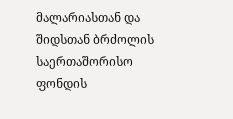მალარიასთან და შიდსთან ბრძოლის საერთაშორისო ფონდის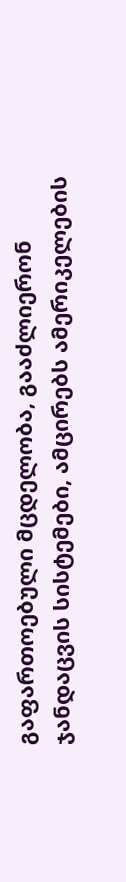გაფართოებული მცდელობა, გააძლიერონ ჯანდაცვის სისტემები, ამცირებს ამერიკელების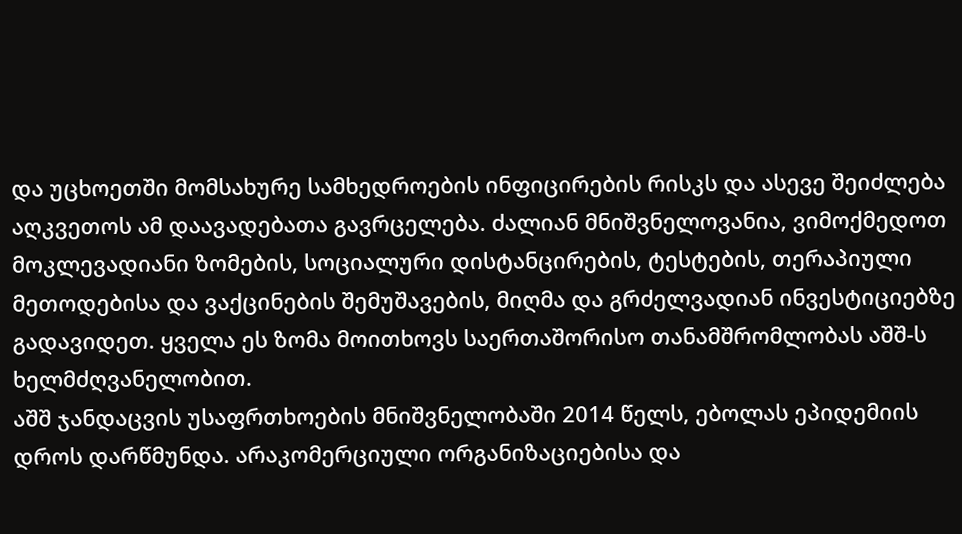და უცხოეთში მომსახურე სამხედროების ინფიცირების რისკს და ასევე შეიძლება აღკვეთოს ამ დაავადებათა გავრცელება. ძალიან მნიშვნელოვანია, ვიმოქმედოთ მოკლევადიანი ზომების, სოციალური დისტანცირების, ტესტების, თერაპიული მეთოდებისა და ვაქცინების შემუშავების, მიღმა და გრძელვადიან ინვესტიციებზე გადავიდეთ. ყველა ეს ზომა მოითხოვს საერთაშორისო თანამშრომლობას აშშ-ს ხელმძღვანელობით.
აშშ ჯანდაცვის უსაფრთხოების მნიშვნელობაში 2014 წელს, ებოლას ეპიდემიის დროს დარწმუნდა. არაკომერციული ორგანიზაციებისა და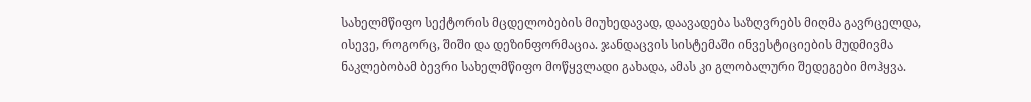სახელმწიფო სექტორის მცდელობების მიუხედავად, დაავადება საზღვრებს მიღმა გავრცელდა, ისევე, როგორც, შიში და დეზინფორმაცია. ჯანდაცვის სისტემაში ინვესტიციების მუდმივმა ნაკლებობამ ბევრი სახელმწიფო მოწყვლადი გახადა, ამას კი გლობალური შედეგები მოჰყვა.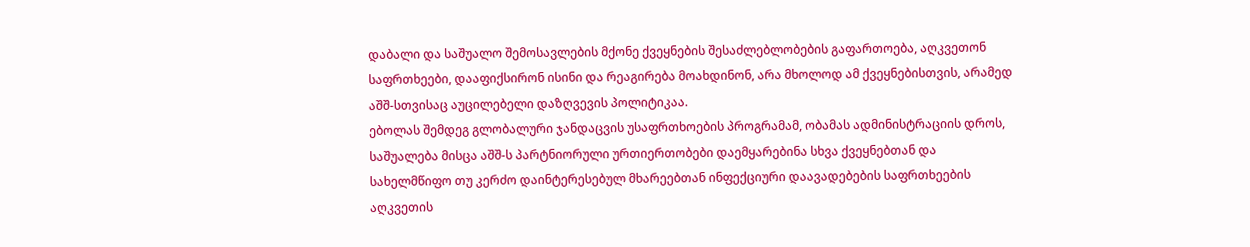დაბალი და საშუალო შემოსავლების მქონე ქვეყნების შესაძლებლობების გაფართოება, აღკვეთონ საფრთხეები, დააფიქსირონ ისინი და რეაგირება მოახდინონ, არა მხოლოდ ამ ქვეყნებისთვის, არამედ აშშ-სთვისაც აუცილებელი დაზღვევის პოლიტიკაა.
ებოლას შემდეგ გლობალური ჯანდაცვის უსაფრთხოების პროგრამამ, ობამას ადმინისტრაციის დროს, საშუალება მისცა აშშ-ს პარტნიორული ურთიერთობები დაემყარებინა სხვა ქვეყნებთან და სახელმწიფო თუ კერძო დაინტერესებულ მხარეებთან ინფექციური დაავადებების საფრთხეების აღკვეთის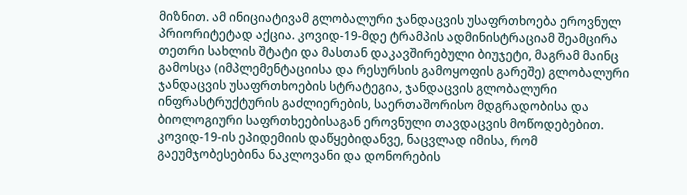მიზნით. ამ ინიციატივამ გლობალური ჯანდაცვის უსაფრთხოება ეროვნულ პრიორიტეტად აქცია. კოვიდ-19-მდე ტრამპის ადმინისტრაციამ შეამცირა თეთრი სახლის შტატი და მასთან დაკავშირებული ბიუჯეტი, მაგრამ მაინც გამოსცა (იმპლემენტაციისა და რესურსის გამოყოფის გარეშე) გლობალური ჯანდაცვის უსაფრთხოების სტრატეგია, ჯანდაცვის გლობალური ინფრასტრუქტურის გაძლიერების, საერთაშორისო მდგრადობისა და ბიოლოგიური საფრთხეებისაგან ეროვნული თავდაცვის მოწოდებებით. კოვიდ-19-ის ეპიდემიის დაწყებიდანვე, ნაცვლად იმისა, რომ გაეუმჯობესებინა ნაკლოვანი და დონორების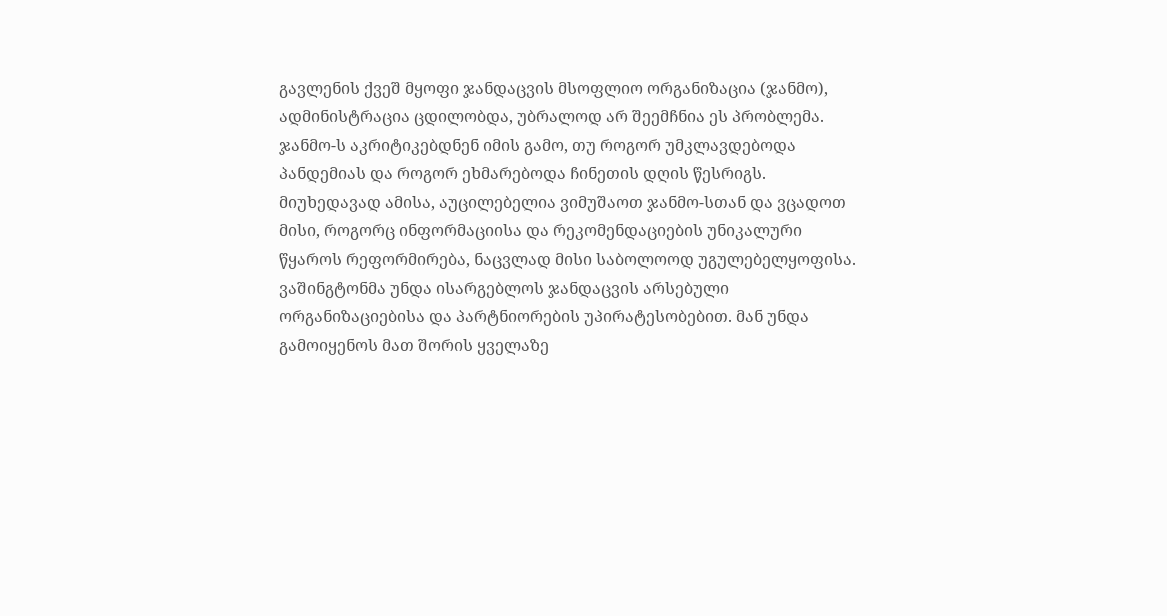გავლენის ქვეშ მყოფი ჯანდაცვის მსოფლიო ორგანიზაცია (ჯანმო), ადმინისტრაცია ცდილობდა, უბრალოდ არ შეემჩნია ეს პრობლემა. ჯანმო-ს აკრიტიკებდნენ იმის გამო, თუ როგორ უმკლავდებოდა პანდემიას და როგორ ეხმარებოდა ჩინეთის დღის წესრიგს. მიუხედავად ამისა, აუცილებელია ვიმუშაოთ ჯანმო-სთან და ვცადოთ მისი, როგორც ინფორმაციისა და რეკომენდაციების უნიკალური წყაროს რეფორმირება, ნაცვლად მისი საბოლოოდ უგულებელყოფისა.
ვაშინგტონმა უნდა ისარგებლოს ჯანდაცვის არსებული ორგანიზაციებისა და პარტნიორების უპირატესობებით. მან უნდა გამოიყენოს მათ შორის ყველაზე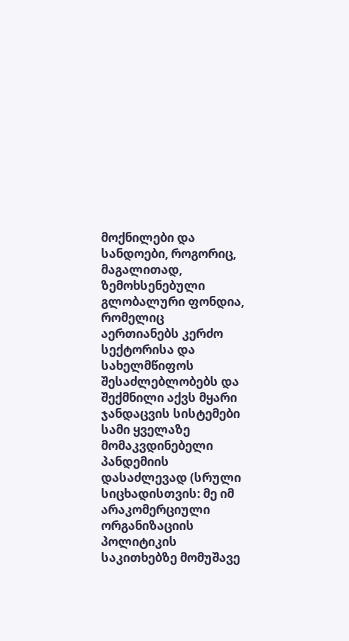მოქნილები და სანდოები, როგორიც, მაგალითად, ზემოხსენებული გლობალური ფონდია, რომელიც აერთიანებს კერძო სექტორისა და სახელმწიფოს შესაძლებლობებს და შექმნილი აქვს მყარი ჯანდაცვის სისტემები სამი ყველაზე მომაკვდინებელი პანდემიის დასაძლევად (სრული სიცხადისთვის: მე იმ არაკომერციული ორგანიზაციის პოლიტიკის საკითხებზე მომუშავე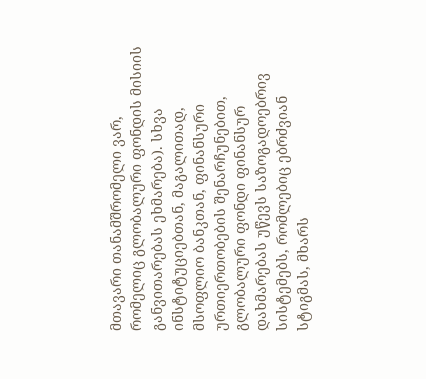მთავარი თანამშრომელი ვარ, რომელიც გლობალური ფონდის მისიის განვითარებას ეხმარება). სხვა ინსტიტუციებთან, მაგალითად, მსოფლიო ბანკთან, ფინანსური ურთიერთობების შენარჩუნებით, გლობალური ფონდი ფინანსურ დახმარებას უწევს საზოგადოებრივ სისტემებს, რომლებიც ებრძვიან სტიგმას, მხარს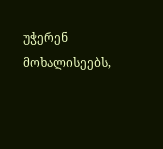უჭერენ მოხალისეებს,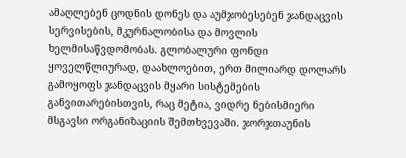ამაღლებენ ცოდნის დონეს და აუმჯობესებენ ჯანდაცვის სერვისების, მკურნალობისა და მოვლის ხელმისაწვდომობას. გლობალური ფონდი ყოველწლიურად, დაახლოებით, ერთ მილიარდ დოლარს გამოყოფს ჯანდაცვის მყარი სისტემების განვითარებისთვის, რაც მეტია, ვიდრე ნებისმიერი მსგავსი ორგანიზაციის შემთხვევაში. ჯორჯთაუნის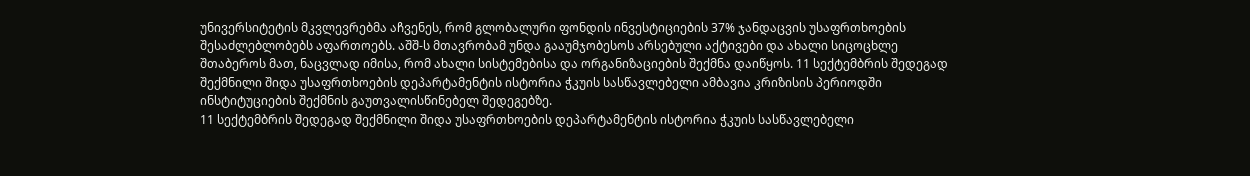უნივერსიტეტის მკვლევრებმა აჩვენეს, რომ გლობალური ფონდის ინვესტიციების 37% ჯანდაცვის უსაფრთხოების შესაძლებლობებს აფართოებს. აშშ-ს მთავრობამ უნდა გააუმჯობესოს არსებული აქტივები და ახალი სიცოცხლე შთაბეროს მათ, ნაცვლად იმისა, რომ ახალი სისტემებისა და ორგანიზაციების შექმნა დაიწყოს. 11 სექტემბრის შედეგად შექმნილი შიდა უსაფრთხოების დეპარტამენტის ისტორია ჭკუის სასწავლებელი ამბავია კრიზისის პერიოდში ინსტიტუციების შექმნის გაუთვალისწინებელ შედეგებზე.
11 სექტემბრის შედეგად შექმნილი შიდა უსაფრთხოების დეპარტამენტის ისტორია ჭკუის სასწავლებელი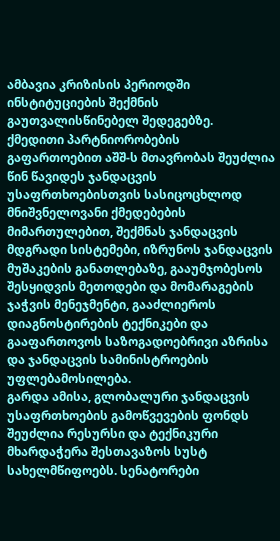ამბავია კრიზისის პერიოდში ინსტიტუციების შექმნის გაუთვალისწინებელ შედეგებზე.
ქმედითი პარტნიორობების გაფართოებით აშშ-ს მთავრობას შეუძლია წინ წავიდეს ჯანდაცვის უსაფრთხოებისთვის სასიცოცხლოდ მნიშვნელოვანი ქმედებების მიმართულებით, შექმნას ჯანდაცვის მდგრადი სისტემები, იზრუნოს ჯანდაცვის მუშაკების განათლებაზე, გააუმჯობესოს შესყიდვის მეთოდები და მომარაგების ჯაჭვის მენეჯმენტი, გააძლიეროს დიაგნოსტირების ტექნიკები და გააფართოვოს საზოგადოებრივი აზრისა და ჯანდაცვის სამინისტროების უფლებამოსილება.
გარდა ამისა, გლობალური ჯანდაცვის უსაფრთხოების გამოწვევების ფონდს შეუძლია რესურსი და ტექნიკური მხარდაჭერა შესთავაზოს სუსტ სახელმწიფოებს. სენატორები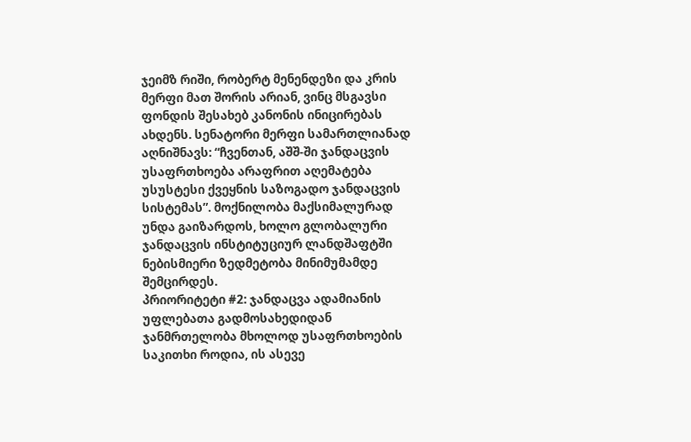ჯეიმზ რიში, რობერტ მენენდეზი და კრის მერფი მათ შორის არიან, ვინც მსგავსი ფონდის შესახებ კანონის ინიცირებას ახდენს. სენატორი მერფი სამართლიანად აღნიშნავს: “ჩვენთან, აშშ-ში ჯანდაცვის უსაფრთხოება არაფრით აღემატება უსუსტესი ქვეყნის საზოგადო ჯანდაცვის სისტემას”. მოქნილობა მაქსიმალურად უნდა გაიზარდოს, ხოლო გლობალური ჯანდაცვის ინსტიტუციურ ლანდშაფტში ნებისმიერი ზედმეტობა მინიმუმამდე შემცირდეს.
პრიორიტეტი #2: ჯანდაცვა ადამიანის უფლებათა გადმოსახედიდან
ჯანმრთელობა მხოლოდ უსაფრთხოების საკითხი როდია, ის ასევე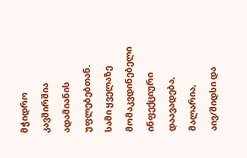მჭიდრო კავშირშია ადამიანის უფლებებთან. სამი ყველაზე მომაკვდინებელი ინფექციური დაავადება, მალარია, აივ/შიდსი და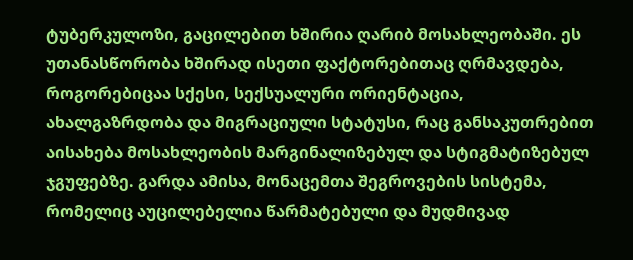ტუბერკულოზი, გაცილებით ხშირია ღარიბ მოსახლეობაში. ეს უთანასწორობა ხშირად ისეთი ფაქტორებითაც ღრმავდება, როგორებიცაა სქესი, სექსუალური ორიენტაცია, ახალგაზრდობა და მიგრაციული სტატუსი, რაც განსაკუთრებით აისახება მოსახლეობის მარგინალიზებულ და სტიგმატიზებულ ჯგუფებზე. გარდა ამისა, მონაცემთა შეგროვების სისტემა, რომელიც აუცილებელია წარმატებული და მუდმივად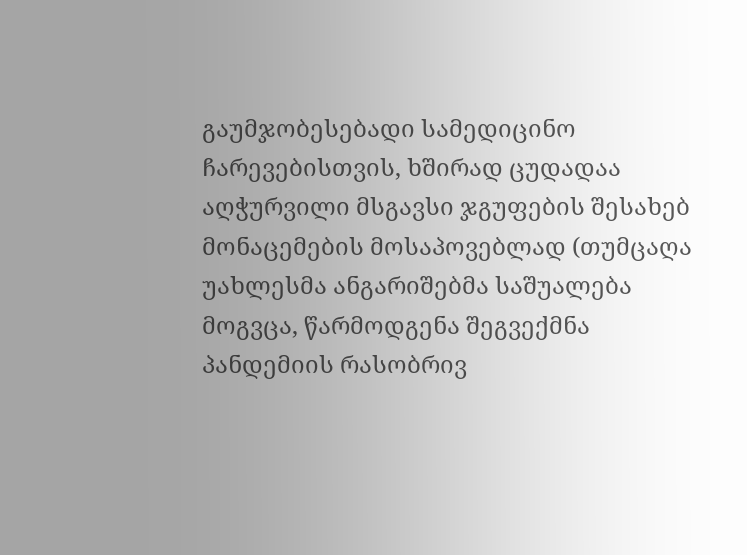გაუმჯობესებადი სამედიცინო ჩარევებისთვის, ხშირად ცუდადაა აღჭურვილი მსგავსი ჯგუფების შესახებ მონაცემების მოსაპოვებლად (თუმცაღა უახლესმა ანგარიშებმა საშუალება მოგვცა, წარმოდგენა შეგვექმნა პანდემიის რასობრივ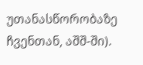უთანასწორობაზე ჩვენთან, აშშ-ში).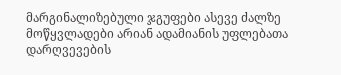მარგინალიზებული ჯგუფები ასევე ძალზე მოწყვლადები არიან ადამიანის უფლებათა დარღვევების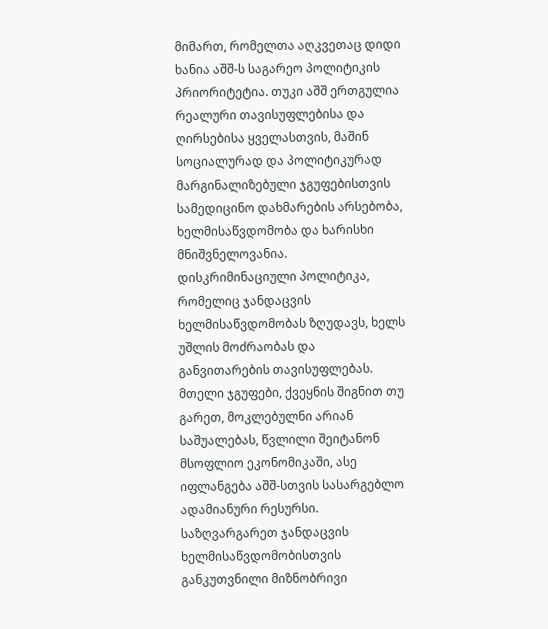მიმართ, რომელთა აღკვეთაც დიდი ხანია აშშ-ს საგარეო პოლიტიკის პრიორიტეტია. თუკი აშშ ერთგულია რეალური თავისუფლებისა და ღირსებისა ყველასთვის, მაშინ სოციალურად და პოლიტიკურად მარგინალიზებული ჯგუფებისთვის სამედიცინო დახმარების არსებობა, ხელმისაწვდომობა და ხარისხი მნიშვნელოვანია. დისკრიმინაციული პოლიტიკა, რომელიც ჯანდაცვის ხელმისაწვდომობას ზღუდავს, ხელს უშლის მოძრაობას და განვითარების თავისუფლებას. მთელი ჯგუფები, ქვეყნის შიგნით თუ გარეთ, მოკლებულნი არიან საშუალებას, წვლილი შეიტანონ მსოფლიო ეკონომიკაში, ასე იფლანგება აშშ-სთვის სასარგებლო ადამიანური რესურსი. საზღვარგარეთ ჯანდაცვის ხელმისაწვდომობისთვის განკუთვნილი მიზნობრივი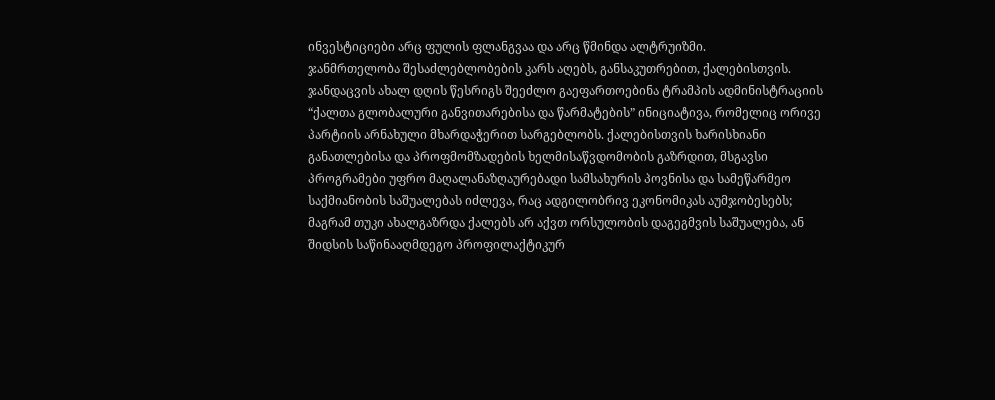ინვესტიციები არც ფულის ფლანგვაა და არც წმინდა ალტრუიზმი.
ჯანმრთელობა შესაძლებლობების კარს აღებს, განსაკუთრებით, ქალებისთვის. ჯანდაცვის ახალ დღის წესრიგს შეეძლო გაეფართოებინა ტრამპის ადმინისტრაციის “ქალთა გლობალური განვითარებისა და წარმატების” ინიციატივა, რომელიც ორივე პარტიის არნახული მხარდაჭერით სარგებლობს. ქალებისთვის ხარისხიანი განათლებისა და პროფმომზადების ხელმისაწვდომობის გაზრდით, მსგავსი პროგრამები უფრო მაღალანაზღაურებადი სამსახურის პოვნისა და სამეწარმეო საქმიანობის საშუალებას იძლევა, რაც ადგილობრივ ეკონომიკას აუმჯობესებს; მაგრამ თუკი ახალგაზრდა ქალებს არ აქვთ ორსულობის დაგეგმვის საშუალება, ან შიდსის საწინააღმდეგო პროფილაქტიკურ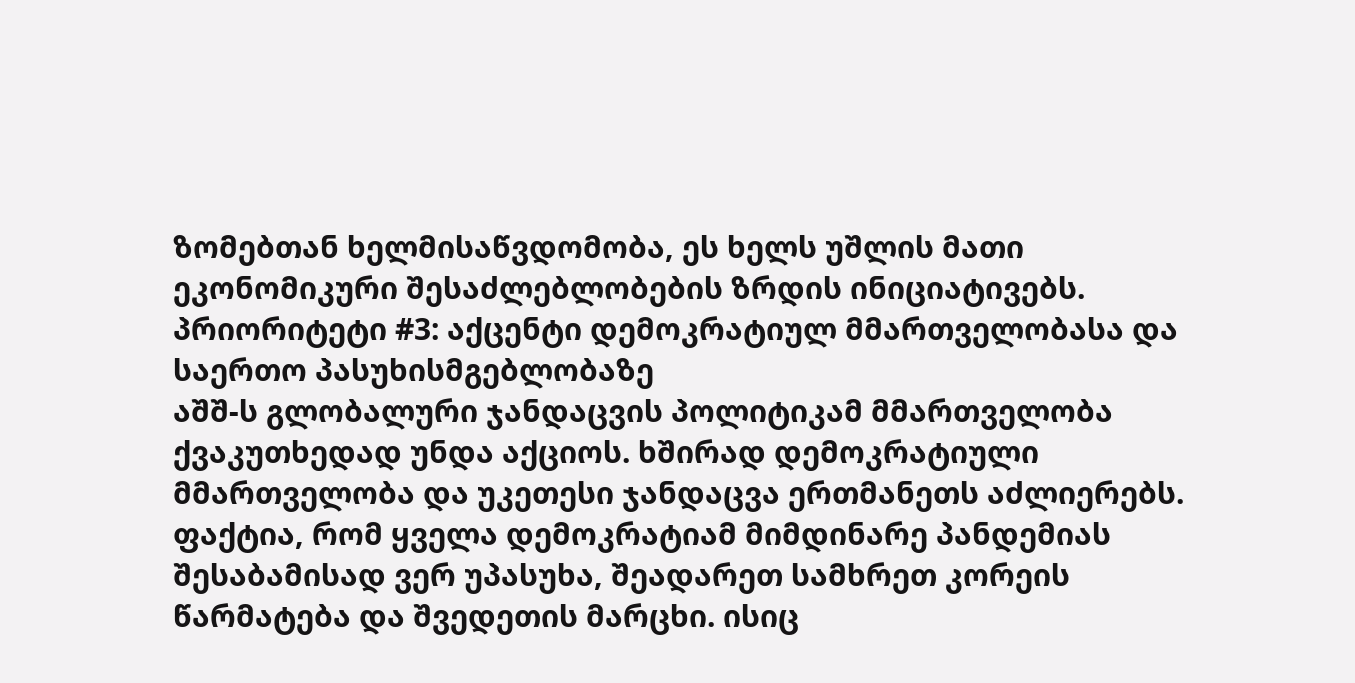ზომებთან ხელმისაწვდომობა, ეს ხელს უშლის მათი ეკონომიკური შესაძლებლობების ზრდის ინიციატივებს.
პრიორიტეტი #3: აქცენტი დემოკრატიულ მმართველობასა და საერთო პასუხისმგებლობაზე
აშშ-ს გლობალური ჯანდაცვის პოლიტიკამ მმართველობა ქვაკუთხედად უნდა აქციოს. ხშირად დემოკრატიული მმართველობა და უკეთესი ჯანდაცვა ერთმანეთს აძლიერებს.
ფაქტია, რომ ყველა დემოკრატიამ მიმდინარე პანდემიას შესაბამისად ვერ უპასუხა, შეადარეთ სამხრეთ კორეის წარმატება და შვედეთის მარცხი. ისიც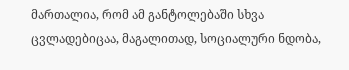მართალია, რომ ამ განტოლებაში სხვა ცვლადებიცაა, მაგალითად, სოციალური ნდობა,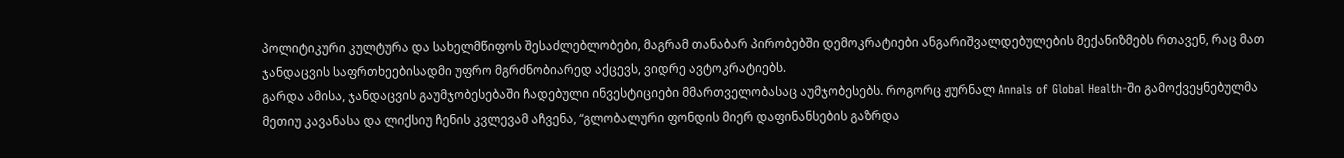პოლიტიკური კულტურა და სახელმწიფოს შესაძლებლობები, მაგრამ თანაბარ პირობებში დემოკრატიები ანგარიშვალდებულების მექანიზმებს რთავენ, რაც მათ ჯანდაცვის საფრთხეებისადმი უფრო მგრძნობიარედ აქცევს, ვიდრე ავტოკრატიებს.
გარდა ამისა, ჯანდაცვის გაუმჯობესებაში ჩადებული ინვესტიციები მმართველობასაც აუმჯობესებს. როგორც ჟურნალ Annals of Global Health-ში გამოქვეყნებულმა მეთიუ კავანასა და ლიქსიუ ჩენის კვლევამ აჩვენა, “გლობალური ფონდის მიერ დაფინანსების გაზრდა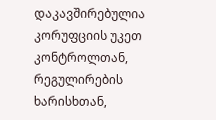დაკავშირებულია კორუფციის უკეთ კონტროლთან, რეგულირების ხარისხთან,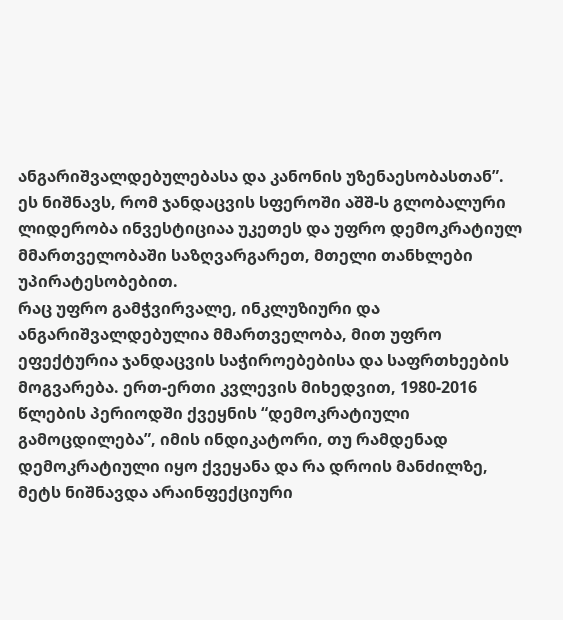ანგარიშვალდებულებასა და კანონის უზენაესობასთან”. ეს ნიშნავს, რომ ჯანდაცვის სფეროში აშშ-ს გლობალური ლიდერობა ინვესტიციაა უკეთეს და უფრო დემოკრატიულ მმართველობაში საზღვარგარეთ, მთელი თანხლები უპირატესობებით.
რაც უფრო გამჭვირვალე, ინკლუზიური და ანგარიშვალდებულია მმართველობა, მით უფრო ეფექტურია ჯანდაცვის საჭიროებებისა და საფრთხეების მოგვარება. ერთ-ერთი კვლევის მიხედვით, 1980-2016 წლების პერიოდში ქვეყნის “დემოკრატიული გამოცდილება”, იმის ინდიკატორი, თუ რამდენად დემოკრატიული იყო ქვეყანა და რა დროის მანძილზე, მეტს ნიშნავდა არაინფექციური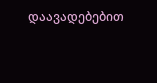დაავადებებით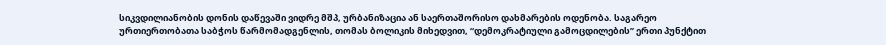სიკვდილიანობის დონის დაწევაში ვიდრე მშპ, ურბანიზაცია ან საერთაშორისო დახმარების ოდენობა. საგარეო ურთიერთობათა საბჭოს წარმომადგენლის, თომას ბოლიკის მიხედვით, “დემოკრატიული გამოცდილების” ერთი პუნქტით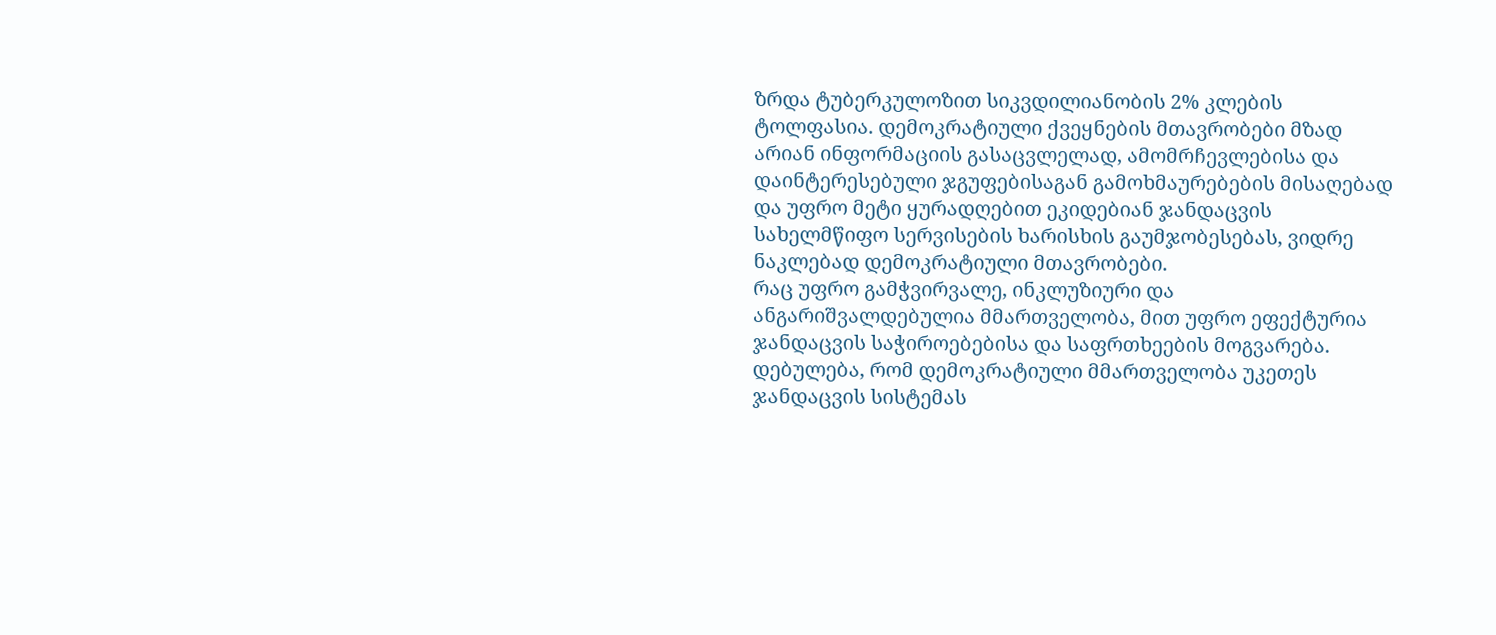ზრდა ტუბერკულოზით სიკვდილიანობის 2% კლების ტოლფასია. დემოკრატიული ქვეყნების მთავრობები მზად არიან ინფორმაციის გასაცვლელად, ამომრჩევლებისა და დაინტერესებული ჯგუფებისაგან გამოხმაურებების მისაღებად და უფრო მეტი ყურადღებით ეკიდებიან ჯანდაცვის სახელმწიფო სერვისების ხარისხის გაუმჯობესებას, ვიდრე ნაკლებად დემოკრატიული მთავრობები.
რაც უფრო გამჭვირვალე, ინკლუზიური და ანგარიშვალდებულია მმართველობა, მით უფრო ეფექტურია ჯანდაცვის საჭიროებებისა და საფრთხეების მოგვარება.
დებულება, რომ დემოკრატიული მმართველობა უკეთეს ჯანდაცვის სისტემას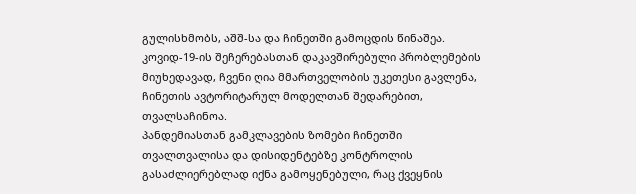გულისხმობს, აშშ-სა და ჩინეთში გამოცდის წინაშეა. კოვიდ-19-ის შეჩერებასთან დაკავშირებული პრობლემების მიუხედავად, ჩვენი ღია მმართველობის უკეთესი გავლენა, ჩინეთის ავტორიტარულ მოდელთან შედარებით, თვალსაჩინოა.
პანდემიასთან გამკლავების ზომები ჩინეთში თვალთვალისა და დისიდენტებზე კონტროლის გასაძლიერებლად იქნა გამოყენებული, რაც ქვეყნის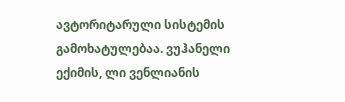ავტორიტარული სისტემის გამოხატულებაა. ვუჰანელი ექიმის, ლი ვენლიანის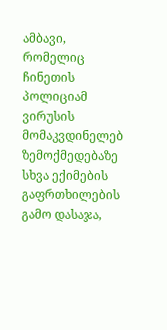ამბავი, რომელიც ჩინეთის პოლიციამ ვირუსის მომაკვდინელებ ზემოქმედებაზე სხვა ექიმების გაფრთხილების გამო დასაჯა,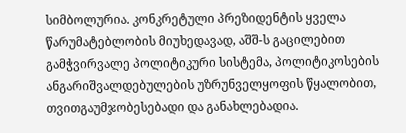სიმბოლურია. კონკრეტული პრეზიდენტის ყველა წარუმატებლობის მიუხედავად, აშშ-ს გაცილებით გამჭვირვალე პოლიტიკური სისტემა, პოლიტიკოსების ანგარიშვალდებულების უზრუნველყოფის წყალობით, თვითგაუმჯობესებადი და განახლებადია.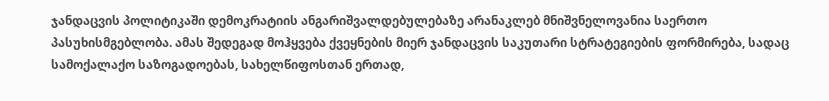ჯანდაცვის პოლიტიკაში დემოკრატიის ანგარიშვალდებულებაზე არანაკლებ მნიშვნელოვანია საერთო პასუხისმგებლობა. ამას შედეგად მოჰყვება ქვეყნების მიერ ჯანდაცვის საკუთარი სტრატეგიების ფორმირება, სადაც სამოქალაქო საზოგადოებას, სახელწიფოსთან ერთად,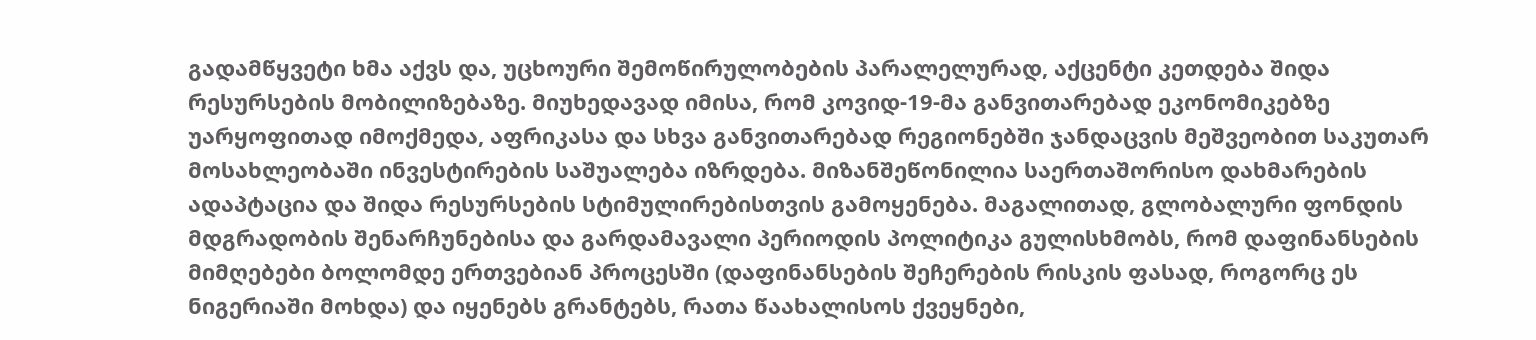გადამწყვეტი ხმა აქვს და, უცხოური შემოწირულობების პარალელურად, აქცენტი კეთდება შიდა რესურსების მობილიზებაზე. მიუხედავად იმისა, რომ კოვიდ-19-მა განვითარებად ეკონომიკებზე უარყოფითად იმოქმედა, აფრიკასა და სხვა განვითარებად რეგიონებში ჯანდაცვის მეშვეობით საკუთარ მოსახლეობაში ინვესტირების საშუალება იზრდება. მიზანშეწონილია საერთაშორისო დახმარების ადაპტაცია და შიდა რესურსების სტიმულირებისთვის გამოყენება. მაგალითად, გლობალური ფონდის მდგრადობის შენარჩუნებისა და გარდამავალი პერიოდის პოლიტიკა გულისხმობს, რომ დაფინანსების მიმღებები ბოლომდე ერთვებიან პროცესში (დაფინანსების შეჩერების რისკის ფასად, როგორც ეს ნიგერიაში მოხდა) და იყენებს გრანტებს, რათა წაახალისოს ქვეყნები,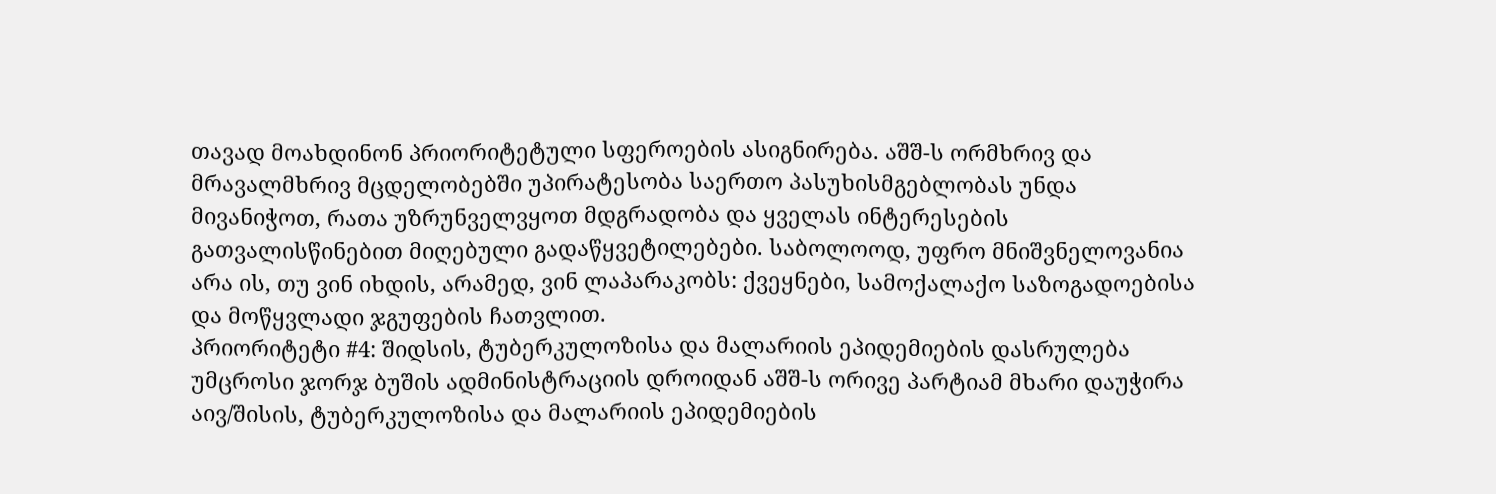თავად მოახდინონ პრიორიტეტული სფეროების ასიგნირება. აშშ-ს ორმხრივ და მრავალმხრივ მცდელობებში უპირატესობა საერთო პასუხისმგებლობას უნდა მივანიჭოთ, რათა უზრუნველვყოთ მდგრადობა და ყველას ინტერესების გათვალისწინებით მიღებული გადაწყვეტილებები. საბოლოოდ, უფრო მნიშვნელოვანია არა ის, თუ ვინ იხდის, არამედ, ვინ ლაპარაკობს: ქვეყნები, სამოქალაქო საზოგადოებისა და მოწყვლადი ჯგუფების ჩათვლით.
პრიორიტეტი #4: შიდსის, ტუბერკულოზისა და მალარიის ეპიდემიების დასრულება
უმცროსი ჯორჯ ბუშის ადმინისტრაციის დროიდან აშშ-ს ორივე პარტიამ მხარი დაუჭირა აივ/შისის, ტუბერკულოზისა და მალარიის ეპიდემიების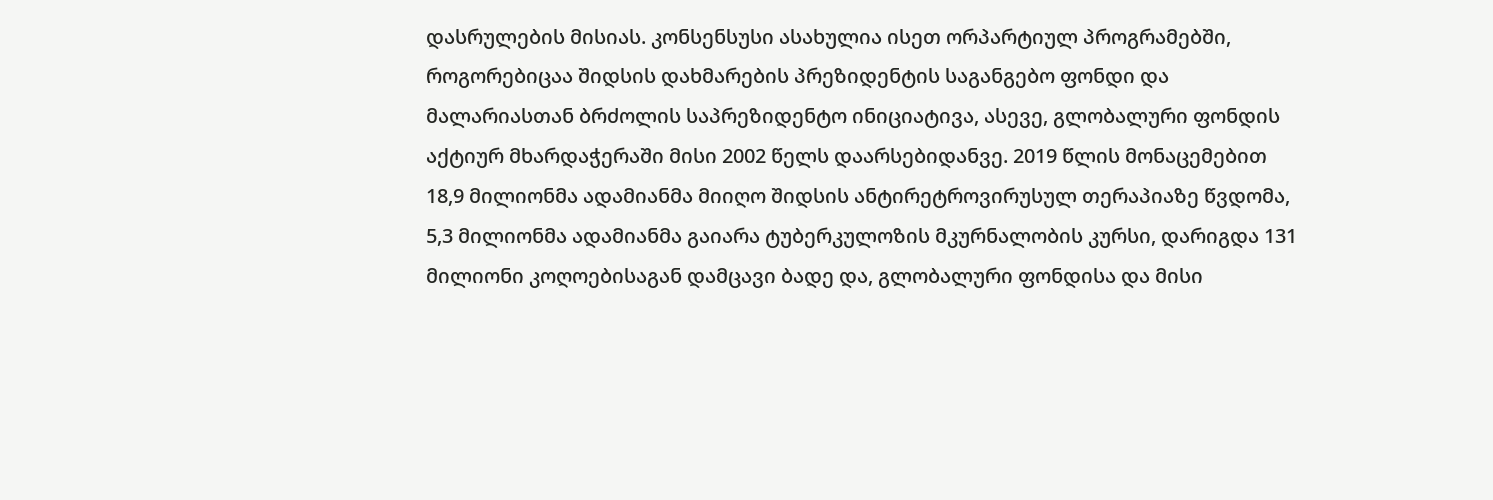დასრულების მისიას. კონსენსუსი ასახულია ისეთ ორპარტიულ პროგრამებში, როგორებიცაა შიდსის დახმარების პრეზიდენტის საგანგებო ფონდი და მალარიასთან ბრძოლის საპრეზიდენტო ინიციატივა, ასევე, გლობალური ფონდის აქტიურ მხარდაჭერაში მისი 2002 წელს დაარსებიდანვე. 2019 წლის მონაცემებით 18,9 მილიონმა ადამიანმა მიიღო შიდსის ანტირეტროვირუსულ თერაპიაზე წვდომა, 5,3 მილიონმა ადამიანმა გაიარა ტუბერკულოზის მკურნალობის კურსი, დარიგდა 131 მილიონი კოღოებისაგან დამცავი ბადე და, გლობალური ფონდისა და მისი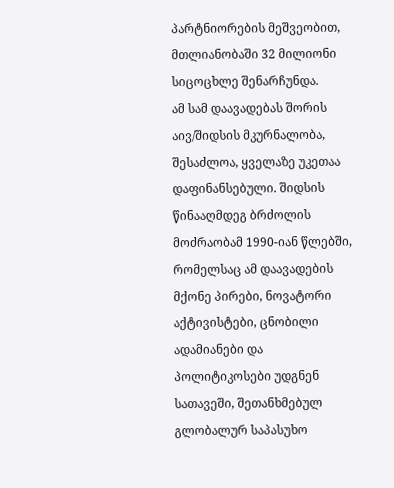პარტნიორების მეშვეობით, მთლიანობაში 32 მილიონი სიცოცხლე შენარჩუნდა.
ამ სამ დაავადებას შორის აივ/შიდსის მკურნალობა, შესაძლოა, ყველაზე უკეთაა დაფინანსებული. შიდსის წინააღმდეგ ბრძოლის მოძრაობამ 1990-იან წლებში, რომელსაც ამ დაავადების მქონე პირები, ნოვატორი აქტივისტები, ცნობილი ადამიანები და პოლიტიკოსები უდგნენ სათავეში, შეთანხმებულ გლობალურ საპასუხო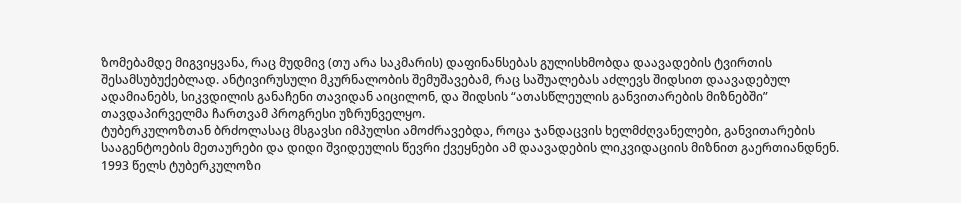ზომებამდე მიგვიყვანა, რაც მუდმივ (თუ არა საკმარის) დაფინანსებას გულისხმობდა დაავადების ტვირთის შესამსუბუქებლად. ანტივირუსული მკურნალობის შემუშავებამ, რაც საშუალებას აძლევს შიდსით დაავადებულ ადამიანებს, სიკვდილის განაჩენი თავიდან აიცილონ, და შიდსის “ათასწლეულის განვითარების მიზნებში” თავდაპირველმა ჩართვამ პროგრესი უზრუნველყო.
ტუბერკულოზთან ბრძოლასაც მსგავსი იმპულსი ამოძრავებდა, როცა ჯანდაცვის ხელმძღვანელები, განვითარების სააგენტოების მეთაურები და დიდი შვიდეულის წევრი ქვეყნები ამ დაავადების ლიკვიდაციის მიზნით გაერთიანდნენ. 1993 წელს ტუბერკულოზი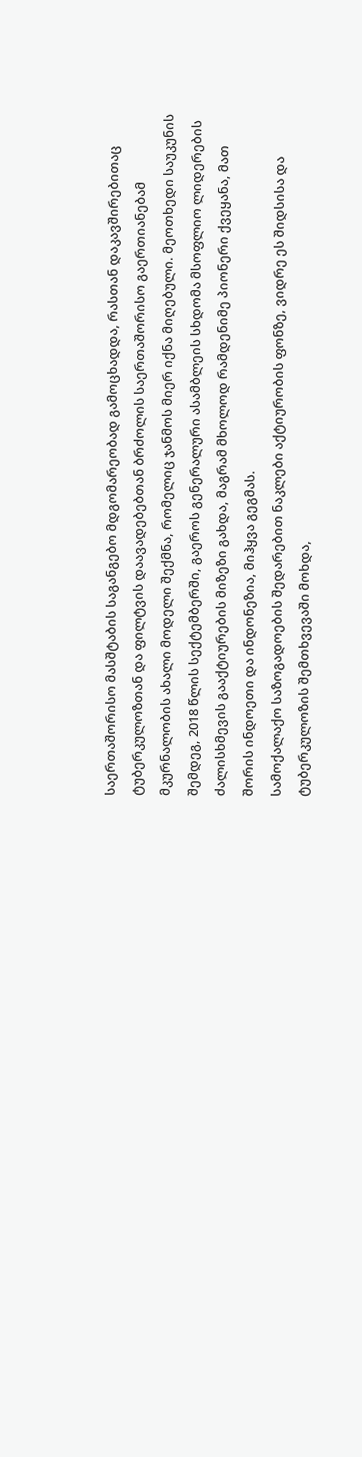საერთაშორისო მასშტაბის საგანგებო მდგომარეობად გამოცხადდა, რასთან დაკავშირებითაც ტუბერკულოზთან და ფილტვის დაავადებებთან ბრძოლის საერთაშორისო გაერთიანებამ მკურნალობის ახალი მოდელი შექმნა, რომელიც ჯანმოს მიერ იქნა მიღებული. მეოთხედი საუკუნის შემდეგ, 2018 წლის სექტემბერში, გაეროს გენერალური ასამბლეის სხდომა მსოფლიო ლიდერების ძალისხმევის გააქტიურების მიზეზი გახდა, მაგრამ მხოლოდ რამდენიმე პიონერი ქვეყანა, მათ შორის ინდოეთი და ინდონეზია, მიჰყვა გეგმას.
სამოქალაქო საზოგადოების შედარებით ნაკლები აქტიურობის ფონზე, ვიდრე ეს შიდსისა და ტუბერკულოზის შემთხვევაში მოხდა,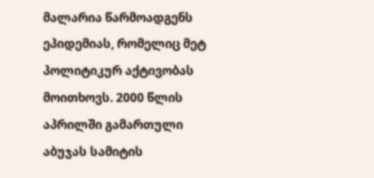მალარია წარმოადგენს ეპიდემიას, რომელიც მეტ პოლიტიკურ აქტივობას მოითხოვს. 2000 წლის აპრილში გამართული აბუჯას სამიტის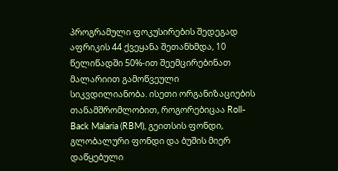პროგრამული ფოკუსირების შედეგად აფრიკის 44 ქვეყანა შეთანხმდა, 10 წელიწადში 50%-ით შეემცირებინათ მალარიით გამოწვეული სიკვდილიანობა. ისეთი ორგანიზაციების თანამშრომლობით, როგორებიცაა Roll-Back Malaria (RBM), გეითსის ფონდი, გლობალური ფონდი და ბუშის მიერ დაწყებული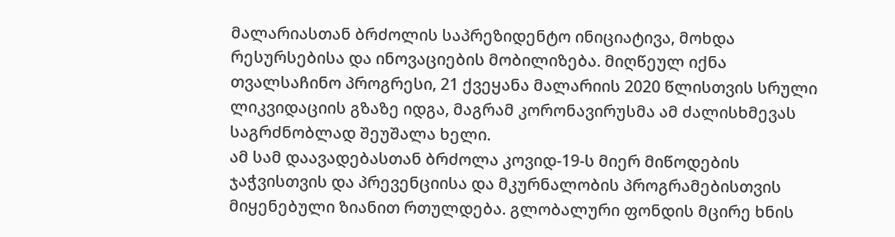მალარიასთან ბრძოლის საპრეზიდენტო ინიციატივა, მოხდა რესურსებისა და ინოვაციების მობილიზება. მიღწეულ იქნა თვალსაჩინო პროგრესი, 21 ქვეყანა მალარიის 2020 წლისთვის სრული ლიკვიდაციის გზაზე იდგა, მაგრამ კორონავირუსმა ამ ძალისხმევას საგრძნობლად შეუშალა ხელი.
ამ სამ დაავადებასთან ბრძოლა კოვიდ-19-ს მიერ მიწოდების ჯაჭვისთვის და პრევენციისა და მკურნალობის პროგრამებისთვის მიყენებული ზიანით რთულდება. გლობალური ფონდის მცირე ხნის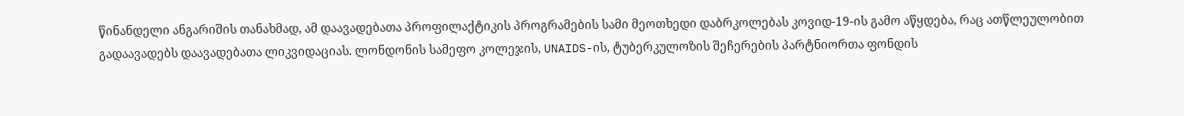წინანდელი ანგარიშის თანახმად, ამ დაავადებათა პროფილაქტიკის პროგრამების სამი მეოთხედი დაბრკოლებას კოვიდ-19-ის გამო აწყდება, რაც ათწლეულობით გადაავადებს დაავადებათა ლიკვიდაციას. ლონდონის სამეფო კოლეჯის, UNAIDS-ის, ტუბერკულოზის შეჩერების პარტნიორთა ფონდის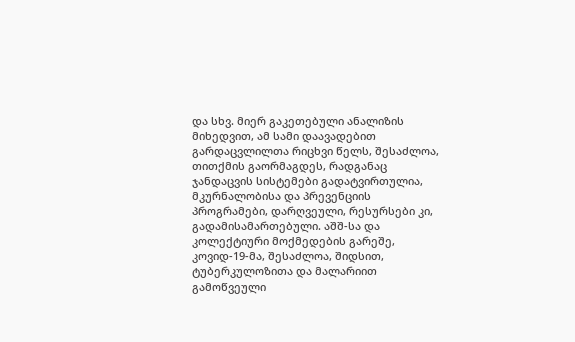და სხვ. მიერ გაკეთებული ანალიზის მიხედვით, ამ სამი დაავადებით გარდაცვლილთა რიცხვი წელს, შესაძლოა, თითქმის გაორმაგდეს, რადგანაც ჯანდაცვის სისტემები გადატვირთულია, მკურნალობისა და პრევენციის პროგრამები, დარღვეული, რესურსები კი, გადამისამართებული. აშშ-სა და კოლექტიური მოქმედების გარეშე, კოვიდ-19-მა, შესაძლოა, შიდსით, ტუბერკულოზითა და მალარიით გამოწვეული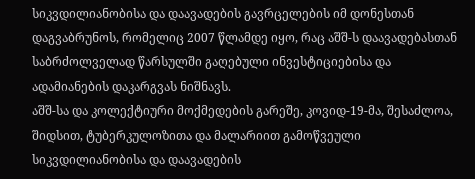სიკვდილიანობისა და დაავადების გავრცელების იმ დონესთან დაგვაბრუნოს, რომელიც 2007 წლამდე იყო, რაც აშშ-ს დაავადებასთან საბრძოლველად წარსულში გაღებული ინვესტიციებისა და ადამიანების დაკარგვას ნიშნავს.
აშშ-სა და კოლექტიური მოქმედების გარეშე, კოვიდ-19-მა, შესაძლოა, შიდსით, ტუბერკულოზითა და მალარიით გამოწვეული სიკვდილიანობისა და დაავადების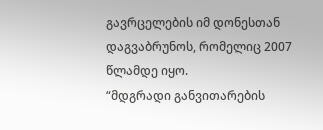გავრცელების იმ დონესთან დაგვაბრუნოს, რომელიც 2007 წლამდე იყო.
“მდგრადი განვითარების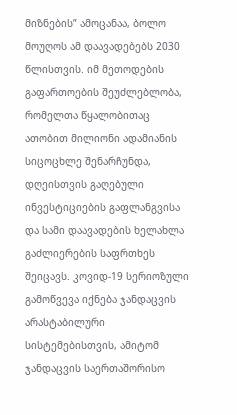მიზნების” ამოცანაა, ბოლო მოუღოს ამ დაავადებებს 2030 წლისთვის. იმ მეთოდების გაფართოების შეუძლებლობა, რომელთა წყალობითაც ათობით მილიონი ადამიანის სიცოცხლე შენარჩუნდა, დღეისთვის გაღებული ინვესტიციების გაფლანგვისა და სამი დაავადების ხელახლა გაძლიერების საფრთხეს შეიცავს. კოვიდ-19 სერიოზული გამოწვევა იქნება ჯანდაცვის არასტაბილური სისტემებისთვის, ამიტომ ჯანდაცვის საერთაშორისო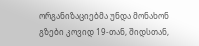ორგანიზაციებმა უნდა მონახონ გზები კოვიდ 19-თან, შიდსთან,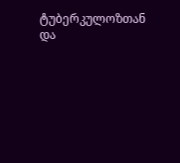ტუბერკულოზთან და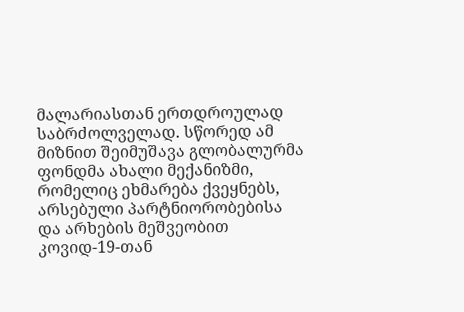მალარიასთან ერთდროულად საბრძოლველად. სწორედ ამ მიზნით შეიმუშავა გლობალურმა ფონდმა ახალი მექანიზმი, რომელიც ეხმარება ქვეყნებს, არსებული პარტნიორობებისა და არხების მეშვეობით კოვიდ-19-თან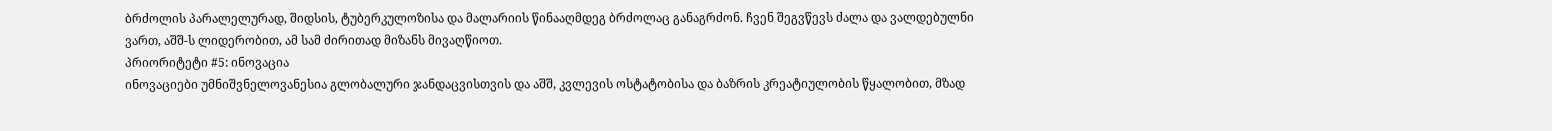ბრძოლის პარალელურად, შიდსის, ტუბერკულოზისა და მალარიის წინააღმდეგ ბრძოლაც განაგრძონ. ჩვენ შეგვწევს ძალა და ვალდებულნი ვართ, აშშ-ს ლიდერობით, ამ სამ ძირითად მიზანს მივაღწიოთ.
პრიორიტეტი #5: ინოვაცია
ინოვაციები უმნიშვნელოვანესია გლობალური ჯანდაცვისთვის და აშშ, კვლევის ოსტატობისა და ბაზრის კრეატიულობის წყალობით, მზად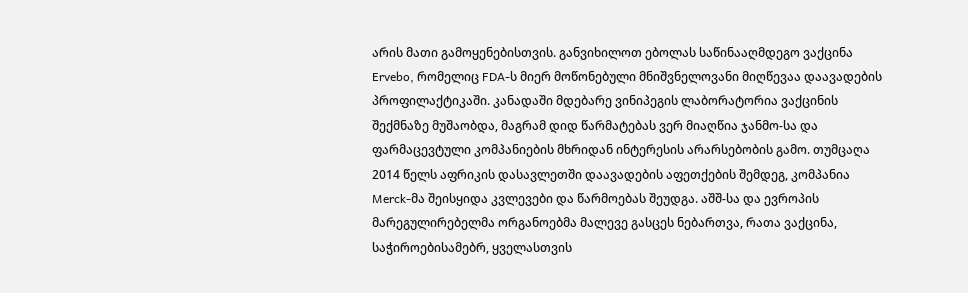არის მათი გამოყენებისთვის. განვიხილოთ ებოლას საწინააღმდეგო ვაქცინა Ervebo, რომელიც FDA-ს მიერ მოწონებული მნიშვნელოვანი მიღწევაა დაავადების პროფილაქტიკაში. კანადაში მდებარე ვინიპეგის ლაბორატორია ვაქცინის შექმნაზე მუშაობდა, მაგრამ დიდ წარმატებას ვერ მიაღწია ჯანმო-სა და ფარმაცევტული კომპანიების მხრიდან ინტერესის არარსებობის გამო. თუმცაღა 2014 წელს აფრიკის დასავლეთში დაავადების აფეთქების შემდეგ, კომპანია Merck-მა შეისყიდა კვლევები და წარმოებას შეუდგა. აშშ-სა და ევროპის მარეგულირებელმა ორგანოებმა მალევე გასცეს ნებართვა, რათა ვაქცინა, საჭიროებისამებრ, ყველასთვის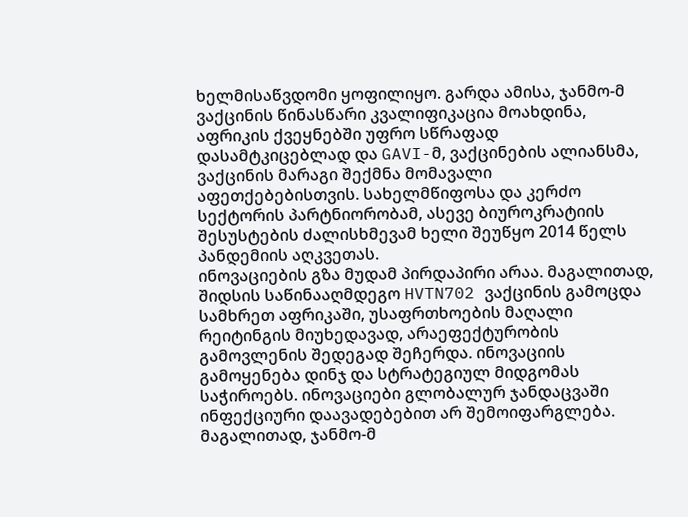ხელმისაწვდომი ყოფილიყო. გარდა ამისა, ჯანმო-მ ვაქცინის წინასწარი კვალიფიკაცია მოახდინა, აფრიკის ქვეყნებში უფრო სწრაფად დასამტკიცებლად და GAVI-მ, ვაქცინების ალიანსმა, ვაქცინის მარაგი შექმნა მომავალი აფეთქებებისთვის. სახელმწიფოსა და კერძო სექტორის პარტნიორობამ, ასევე ბიუროკრატიის შესუსტების ძალისხმევამ ხელი შეუწყო 2014 წელს პანდემიის აღკვეთას.
ინოვაციების გზა მუდამ პირდაპირი არაა. მაგალითად, შიდსის საწინააღმდეგო HVTN702 ვაქცინის გამოცდა სამხრეთ აფრიკაში, უსაფრთხოების მაღალი რეიტინგის მიუხედავად, არაეფექტურობის გამოვლენის შედეგად შეჩერდა. ინოვაციის გამოყენება დინჯ და სტრატეგიულ მიდგომას საჭიროებს. ინოვაციები გლობალურ ჯანდაცვაში ინფექციური დაავადებებით არ შემოიფარგლება. მაგალითად, ჯანმო-მ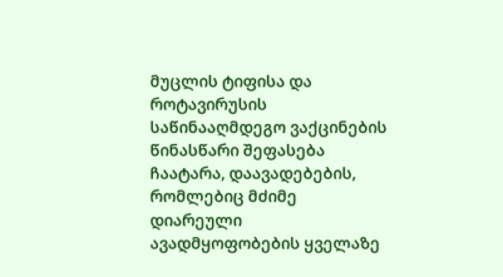მუცლის ტიფისა და როტავირუსის საწინააღმდეგო ვაქცინების წინასწარი შეფასება ჩაატარა, დაავადებების, რომლებიც მძიმე დიარეული ავადმყოფობების ყველაზე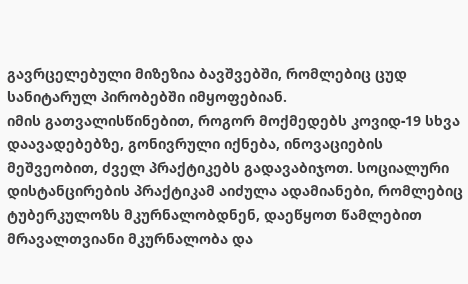გავრცელებული მიზეზია ბავშვებში, რომლებიც ცუდ სანიტარულ პირობებში იმყოფებიან.
იმის გათვალისწინებით, როგორ მოქმედებს კოვიდ-19 სხვა დაავადებებზე, გონივრული იქნება, ინოვაციების მეშვეობით, ძველ პრაქტიკებს გადავაბიჯოთ. სოციალური დისტანცირების პრაქტიკამ აიძულა ადამიანები, რომლებიც ტუბერკულოზს მკურნალობდნენ, დაეწყოთ წამლებით მრავალთვიანი მკურნალობა და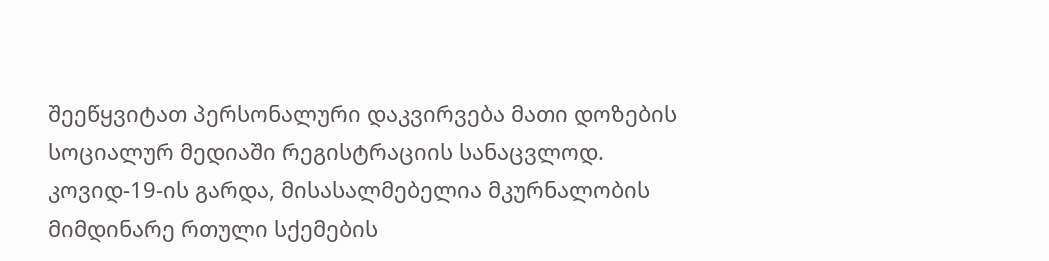შეეწყვიტათ პერსონალური დაკვირვება მათი დოზების სოციალურ მედიაში რეგისტრაციის სანაცვლოდ. კოვიდ-19-ის გარდა, მისასალმებელია მკურნალობის მიმდინარე რთული სქემების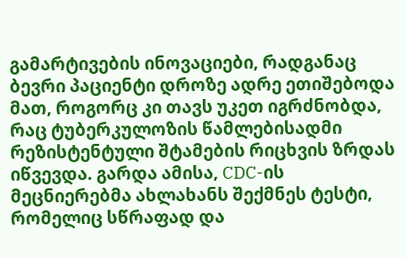გამარტივების ინოვაციები, რადგანაც ბევრი პაციენტი დროზე ადრე ეთიშებოდა მათ, როგორც კი თავს უკეთ იგრძნობდა, რაც ტუბერკულოზის წამლებისადმი რეზისტენტული შტამების რიცხვის ზრდას იწვევდა. გარდა ამისა, CDC-ის მეცნიერებმა ახლახანს შექმნეს ტესტი, რომელიც სწრაფად და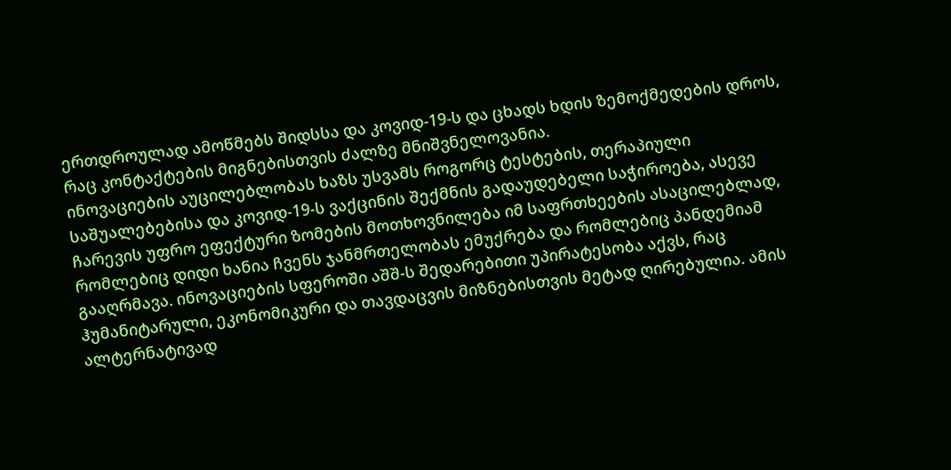ერთდროულად ამოწმებს შიდსსა და კოვიდ-19-ს და ცხადს ხდის ზემოქმედების დროს, რაც კონტაქტების მიგნებისთვის ძალზე მნიშვნელოვანია.
ინოვაციების აუცილებლობას ხაზს უსვამს როგორც ტესტების, თერაპიული საშუალებებისა და კოვიდ-19-ს ვაქცინის შექმნის გადაუდებელი საჭიროება, ასევე ჩარევის უფრო ეფექტური ზომების მოთხოვნილება იმ საფრთხეების ასაცილებლად, რომლებიც დიდი ხანია ჩვენს ჯანმრთელობას ემუქრება და რომლებიც პანდემიამ გააღრმავა. ინოვაციების სფეროში აშშ-ს შედარებითი უპირატესობა აქვს, რაც ჰუმანიტარული, ეკონომიკური და თავდაცვის მიზნებისთვის მეტად ღირებულია. ამის ალტერნატივად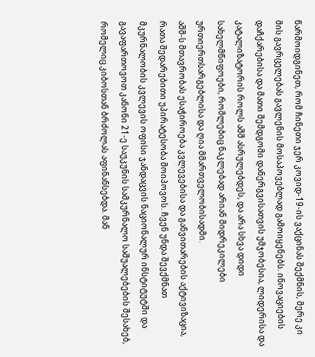წარმოიდგინეთ, რომ ჩინეთი ჯერ კოვიდ-19-ის ვაქცინას შექმნის, მერე კი მის გავრცელებას გავლენის მოსაპოვებლად გამოიყენებს. ინოვაციების დაჩქარებისა და მათი შემდგომი დანერგვისათვის უმჯობესია, ლიდერისა და კატალიზატორის როლს აშშ ასრულებდეს, და არა სხვა დიდი სახელმწიფოები, რომლებიც ნაკლებად არიან მიდრეკილები ურთიერთსარგებლისა და ღია მმართველობისადმი.
აშშ-ს მთავრობას ესაჭიროება კვლევებისა და განვითარების აქტივიზაცია, რათა შედარებითი უპირატესობა მოიპოვოს. ჩვენ უნდა შევქმნათ მკურნალობის კვლევის ოფისი ჯანდაცვის ნაციონალურ ინსტიტუტში და გავაფართოვოთ კანონი 21-ე საუკუნის სამკურნალო საშუალებების შესახებ, რომელიც კიბოსთან ბრძოლას აფინანსებდა. მან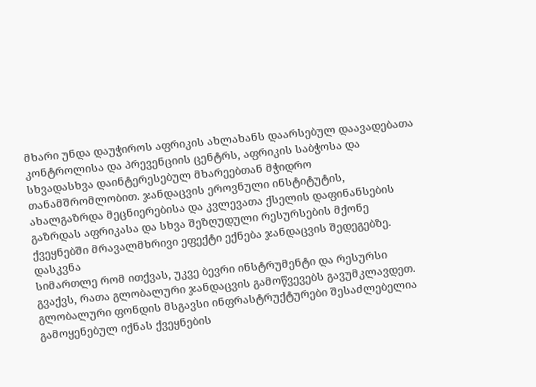მხარი უნდა დაუჭიროს აფრიკის ახლახანს დაარსებულ დაავადებათა კონტროლისა და პრევენციის ცენტრს, აფრიკის საბჭოსა და სხვადასხვა დაინტერესებულ მხარეებთან მჭიდრო თანამშრომლობით. ჯანდაცვის ეროვნული ინსტიტუტის, ახალგაზრდა მეცნიერებისა და კვლევათა ქსელის დაფინანსების გაზრდას აფრიკასა და სხვა შეზღუდული რესურსების მქონე ქვეყნებში მრავალმხრივი ეფექტი ექნება ჯანდაცვის შედეგებზე.
დასკვნა
სიმართლე რომ ითქვას, უკვე ბევრი ინსტრუმენტი და რესურსი გვაქვს, რათა გლობალური ჯანდაცვის გამოწვევებს გავუმკლავდეთ. გლობალური ფონდის მსგავსი ინფრასტრუქტურები შესაძლებელია გამოყენებულ იქნას ქვეყნების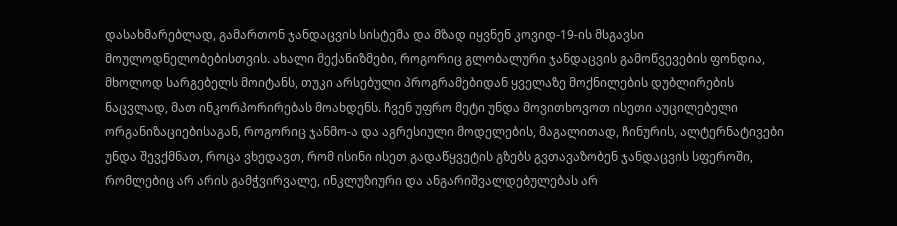დასახმარებლად, გამართონ ჯანდაცვის სისტემა და მზად იყვნენ კოვიდ-19-ის მსგავსი მოულოდნელობებისთვის. ახალი მექანიზმები, როგორიც გლობალური ჯანდაცვის გამოწვევების ფონდია, მხოლოდ სარგებელს მოიტანს, თუკი არსებული პროგრამებიდან ყველაზე მოქნილების დუბლირების ნაცვლად, მათ ინკორპორირებას მოახდენს. ჩვენ უფრო მეტი უნდა მოვითხოვოთ ისეთი აუცილებელი ორგანიზაციებისაგან, როგორიც ჯანმო-ა და აგრესიული მოდელების, მაგალითად, ჩინურის, ალტერნატივები უნდა შევქმნათ, როცა ვხედავთ, რომ ისინი ისეთ გადაწყვეტის გზებს გვთავაზობენ ჯანდაცვის სფეროში, რომლებიც არ არის გამჭვირვალე, ინკლუზიური და ანგარიშვალდებულებას არ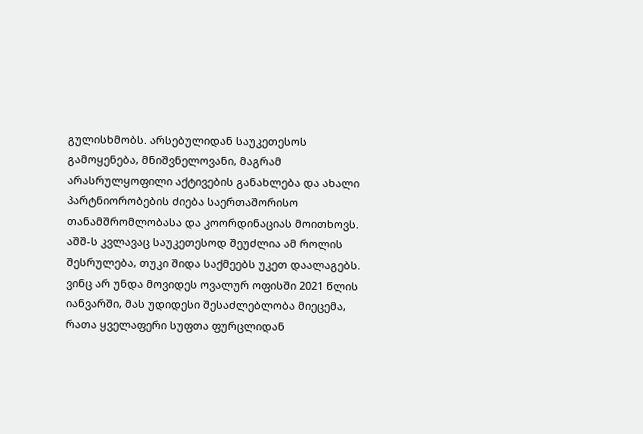გულისხმობს. არსებულიდან საუკეთესოს გამოყენება, მნიშვნელოვანი, მაგრამ არასრულყოფილი აქტივების განახლება და ახალი პარტნიორობების ძიება საერთაშორისო თანამშრომლობასა და კოორდინაციას მოითხოვს. აშშ-ს კვლავაც საუკეთესოდ შეუძლია ამ როლის შესრულება, თუკი შიდა საქმეებს უკეთ დაალაგებს. ვინც არ უნდა მოვიდეს ოვალურ ოფისში 2021 წლის იანვარში, მას უდიდესი შესაძლებლობა მიეცემა, რათა ყველაფერი სუფთა ფურცლიდან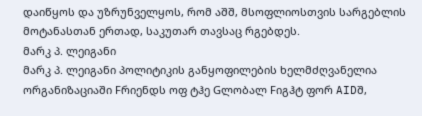დაიწყოს და უზრუნველყოს, რომ აშშ, მსოფლიოსთვის სარგებლის მოტანასთან ერთად, საკუთარ თავსაც რგებდეს.
მარკ პ. ლეიგანი
მარკ პ. ლეიგანი პოლიტიკის განყოფილების ხელმძღვანელია ორგანიზაციაში Fრიენდს ოფ ტჰე Gლობალ Fიგჰტ ფორ AIDშ,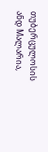თუბერცულოსის ანდ Mალარია,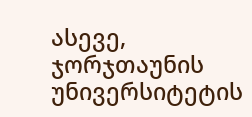ასევე, ჯორჯთაუნის უნივერსიტეტის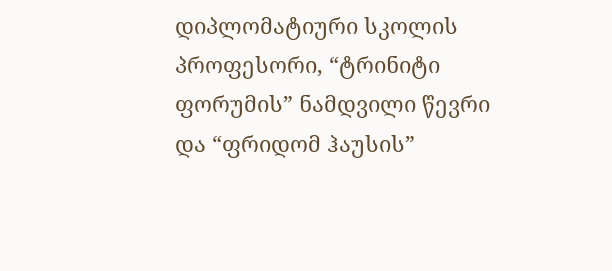დიპლომატიური სკოლის პროფესორი, “ტრინიტი ფორუმის” ნამდვილი წევრი და “ფრიდომ ჰაუსის”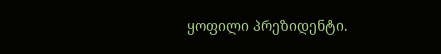ყოფილი პრეზიდენტი.